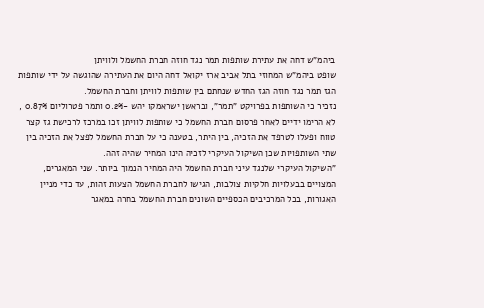ביהמ"ש דחה את עתירת שותפות תמר נגד חוזה חברת החשמל ולוויתן
שופט ביהמ"ש המחוזי בתל אביב ארז יקואל דחה היום את העתירה שהוגשה על ידי שותפות הגז תמר נגד חוזה הגז החדש שנחתם בין שותפות לוויתן וחברת החשמל.
נזכיר כי השותפות בפרויקט "תמר", ובראשן ישראמקו יהש -0.2% ותמר פטרוליום 0.87% , לא הרימו ידיים לאחר פרסום חברת החשמל כי שותפות לוויתן זכו במרכז לרכישת גז קצר טווח ופעלו לטרפד את הזכיה, בין היתר, בטענה כי על חברת החשמל לפצל את הזכיה בין שתי השותפויות שכן השיקול העיקרי לזכיה הינו המחיר שהיה זהה.
"השיקול העיקרי שלנגד עיני חברת החשמל היה המחיר הנמוך ביותר. שני המאגרים, המצויים בבעלויות חלקיות צולבות, הגישו לחברת החשמל הצעות זהות, עד כדי מניין האגורות, בכל המרכיבים הכספיים השונים חברת החשמל בחרה במאגר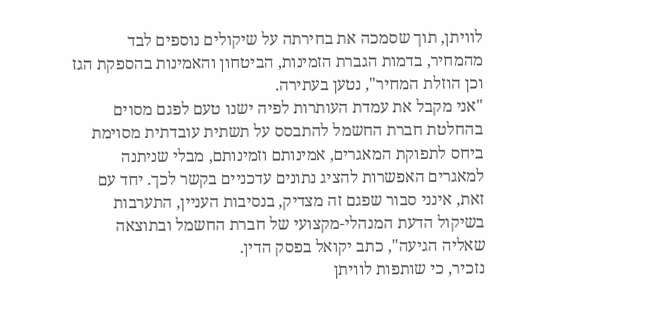לוויתן, תוך שסמכה את בחירתה על שיקולים נוספים לבד מהמחיר, בדמות הגברת הזמינות, הביטחון והאמינות בהספקת הגז וכן הוזלת המחיר", נטען בעתירה.
"אני מקבל את עמדת העותרות לפיה ישנו טעם לפגם מסוים בהחלטת חברת החשמל להתבסס על תשתית עובדתית מסוימת ביחס לתפוקת המאגרים, אמינותם וזמינותם, מבלי שניתנה למאגרים האפשרות להציג נתונים עדכניים בקשר לכך. יחד עם זאת, אינני סבור שפגם זה מצדיק, בנסיבות העניין, התערבות בשיקול הדעת המנהלי-מקצועי של חברת החשמל ובתוצאה שאליה הגיעה", כתב יקואל בפסק הדין.
נזכיר, כי שותפות לוויתן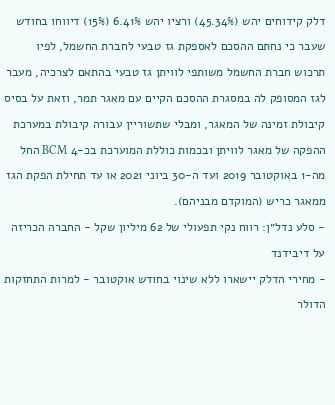דלק קידוחים יהש (45.34%) ורציו יהש 6.41% (15%) דיווחו בחודש שעבר כי נחתם ההסכם לאספקת גז טבעי לחברת החשמל, לפיו תרכוש חברת החשמל משותפי לוויתן גז טבעי בהתאם לצרכיה, מעבר לגז המסופק לה במסגרת ההסכם הקיים עם מאגר תמר, וזאת על בסיס קיבולת זמינה של המאגר, ומבלי שתשוריין עבורה קיבולת במערכת ההפקה של מאגר לוויתן ובכמות כוללת המוערכת בכ-4 BCM החל מה-1 באוקטובר 2019 ועד ה-30 ביוני 2021 או עד תחילת הפקת הגז ממאגר כריש (המוקדם מבניהם).
- סלע נדל״ן: רווח נקי תפעולי של 62 מיליון שקל - החברה הכריזה על דיבידנד
- מחירי הדלק יישארו ללא שינוי בחודש אוקטובר - למרות התחזקות הדולר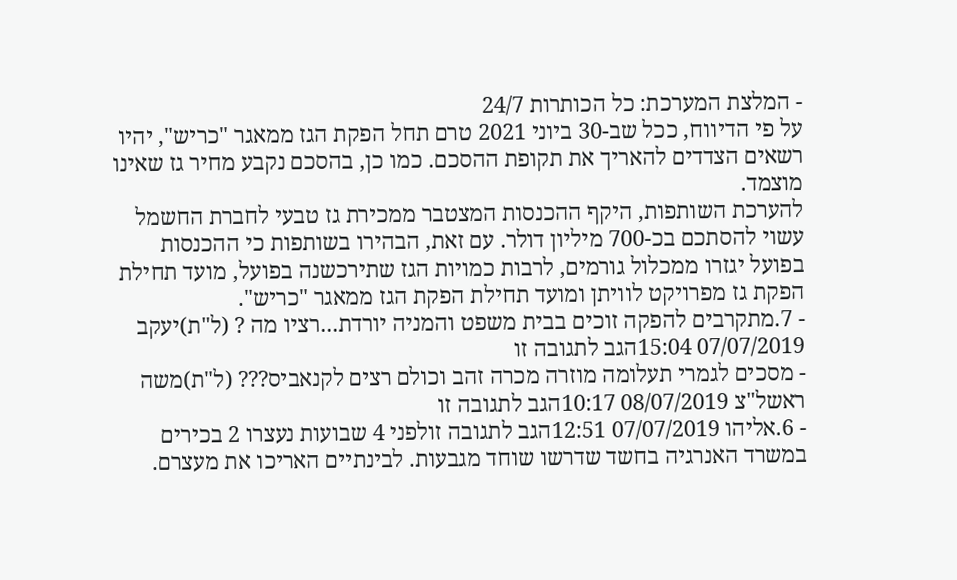- המלצת המערכת: כל הכותרות 24/7
על פי הדיווח, ככל שב-30 ביוני 2021 טרם תחל הפקת הגז ממאגר "כריש", יהיו רשאים הצדדים להאריך את תקופת ההסכם. כמו כן, בהסכם נקבע מחיר גז שאינו מוצמד.
להערכת השותפות, היקף ההכנסות המצטבר ממכירת גז טבעי לחברת החשמל עשוי להסתכם בכ-700 מיליון דולר. עם זאת, הבהירו בשותפות כי ההכנסות בפועל יגזרו ממכלול גורמים, לרבות כמויות הגז שתירכשנה בפועל, מועד תחילת הפקת גז מפרויקט לוויתן ומועד תחילת הפקת הגז ממאגר "כריש".
- 7.מתקרבים להפקה זוכים בבית משפט והמניה יורדת...רציו מה ? (ל"ת)יעקב 07/07/2019 15:04הגב לתגובה זו
- מסכים לגמרי תעלומה מוזרה מכרה זהב וכולם רצים לקנאביס??? (ל"ת)משה ראשל"צ 08/07/2019 10:17הגב לתגובה זו
- 6.אליהו 07/07/2019 12:51הגב לתגובה זולפני 4 שבועות נעצרו 2 בכירים במשרד האנרגיה בחשד שדרשו שוחד מגבעות. לבינתיים האריכו את מעצרם.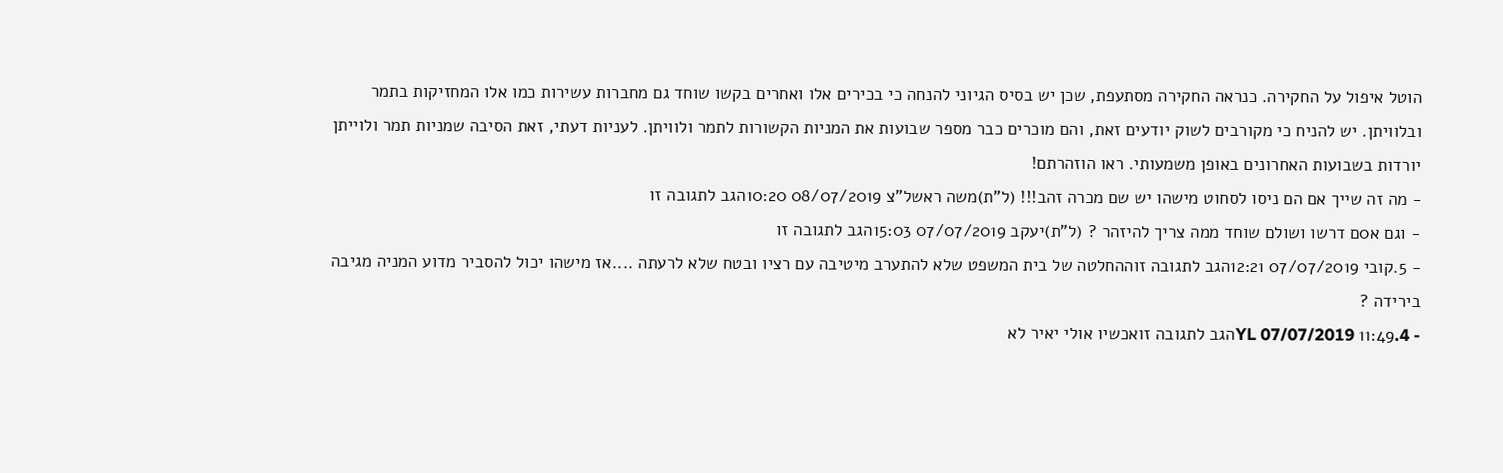הוטל איפול על החקירה. כנראה החקירה מסתעפת, שכן יש בסיס הגיוני להנחה כי בכירים אלו ואחרים בקשו שוחד גם מחברות עשירות כמו אלו המחזיקות בתמר ובלוויתן. יש להניח כי מקורבים לשוק יודעים זאת, והם מוכרים כבר מספר שבועות את המניות הקשורות לתמר ולוויתן. לעניות דעתי, זאת הסיבה שמניות תמר ולוייתן יורדות בשבועות האחרונים באופן משמעותי. ראו הוזהרתם!
- מה זה שייך אם הם ניסו לסחוט מישהו יש שם מכרה זהב!!! (ל"ת)משה ראשל"צ 08/07/2019 10:20הגב לתגובה זו
- וגם א0ם דרשו ושולם שוחד ממה צריך להיזהר ? (ל"ת)יעקב 07/07/2019 15:03הגב לתגובה זו
- 5.קובי 07/07/2019 12:21הגב לתגובה זוההחלטה של בית המשפט שלא להתערב מיטיבה עם רציו ובטח שלא לרעתה ....אז מישהו יכול להסביר מדוע המניה מגיבה בירידה ?
- 4.YL 07/07/2019 11:49הגב לתגובה זואכשיו אולי יאיר לא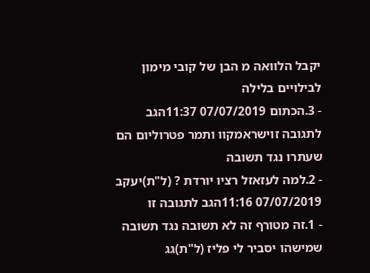יקבל הלוואה מ הבן של קובי מימון לבילויים בלילה
- 3.הכתום 07/07/2019 11:37הגב לתגובה זוישראמקוו ותמר פטרוליום הם שעתרו נגד תשובה
- 2.למה לעזאזל רציו יורדת ? (ל"ת)יעקב 07/07/2019 11:16הגב לתגובה זו
- 1.זה מטורף זה לא תשובה נגד תשובה שמישהו יסביר לי פליז (ל"ת)גג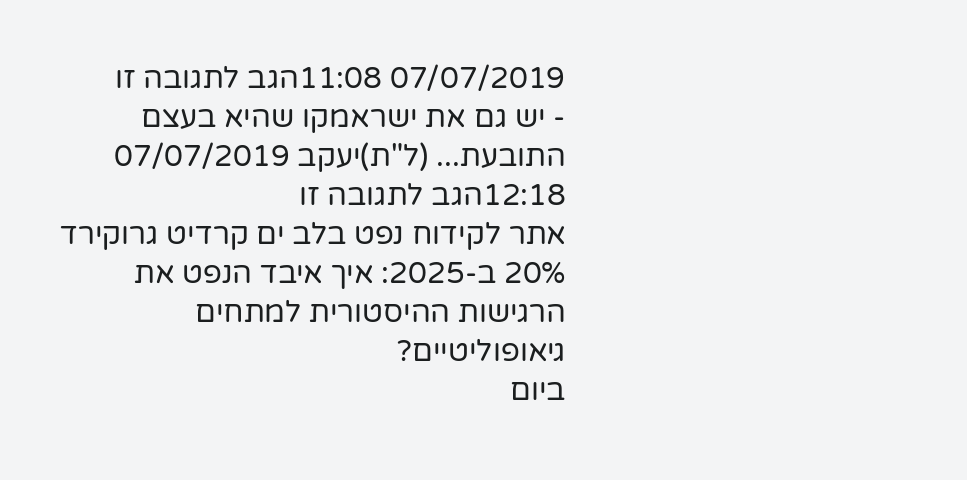07/07/2019 11:08הגב לתגובה זו
- יש גם את ישראמקו שהיא בעצם התובעת... (ל"ת)יעקב 07/07/2019 12:18הגב לתגובה זו
אתר לקידוח נפט בלב ים קרדיט גרוקירד 20% ב-2025: איך איבד הנפט את הרגישות ההיסטורית למתחים גיאופוליטיים?
ביום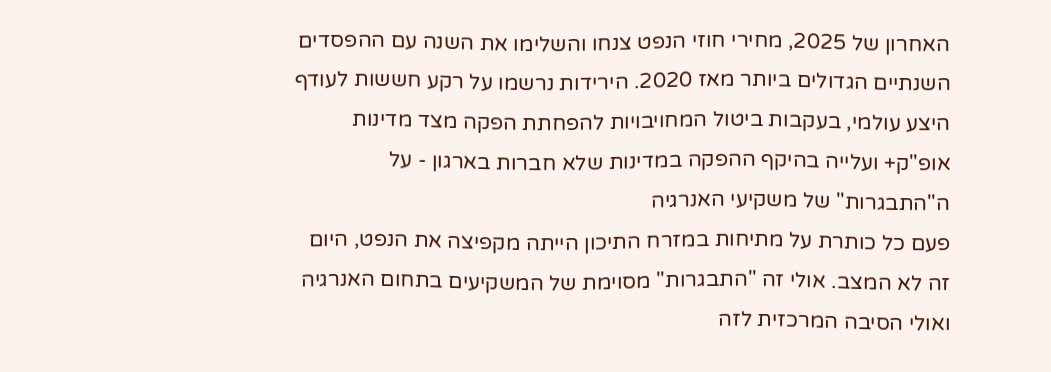האחרון של 2025, מחירי חוזי הנפט צנחו והשלימו את השנה עם ההפסדים השנתיים הגדולים ביותר מאז 2020. הירידות נרשמו על רקע חששות לעודף היצע עולמי, בעקבות ביטול המחויבויות להפחתת הפקה מצד מדינות אופ"ק+ ועלייה בהיקף ההפקה במדינות שלא חברות בארגון - על ה"התבגרות" של משקיעי האנרגיה
פעם כל כותרת על מתיחות במזרח התיכון הייתה מקפיצה את הנפט, היום זה לא המצב. אולי זה "התבגרות" מסוימת של המשקיעים בתחום האנרגיה ואולי הסיבה המרכזית לזה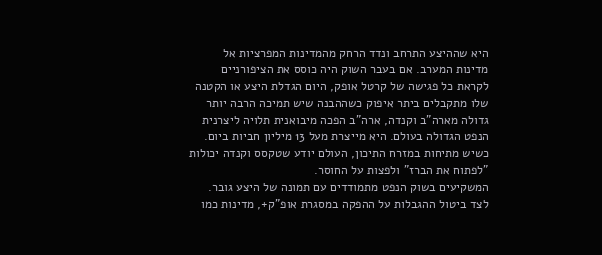היא שההיצע התרחב ונדד הרחק מהמדינות המפרציות אל מדינות המערב. אם בעבר השוק היה כוסס את הציפורניים לקראת כל פגישה של קרטל אופק, היום הגדלת היצע או הקטנה שלו מתקבלים ביתר איפוק כשההבנה שיש תמיכה הרבה יותר גדולה מארה"ב וקנדה, ארה"ב הפכה מיבואנית תלויה ליצרנית הנפט הגדולה בעולם. היא מייצרת מעל 13 מיליון חביות ביום. כשיש מתיחות במזרח התיכון, העולם יודע שטקסס וקנדה יכולות "לפתוח את הברז" ולפצות על החוסר.
המשקיעים בשוק הנפט מתמודדים עם תמונה של היצע גובר. לצד ביטול ההגבלות על ההפקה במסגרת אופ"ק+, מדינות כמו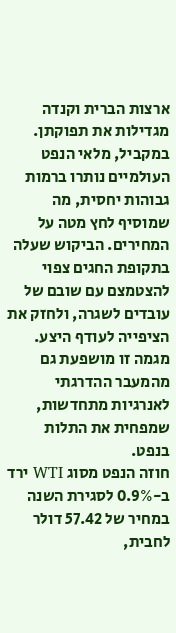ארצות הברית וקנדה מגדילות את תפוקתן. במקביל, מלאי הנפט העולמיים נותרו ברמות גבוהות יחסית, מה שמוסיף לחץ מטה על המחירים. הביקוש שעלה בתקופת החגים צפוי להצטמצם עם שובם של עובדים לשגרה, ולחזק את הציפייה לעודף היצע. מגמה זו מושפעת גם מהמעבר ההדרגתי לאנרגיות מתחדשות, שמפחית את התלות בנפט.
חוזה הנפט מסוג WTI ירד ב-0.9% לסגירת השנה במחיר של 57.42 דולר לחבית,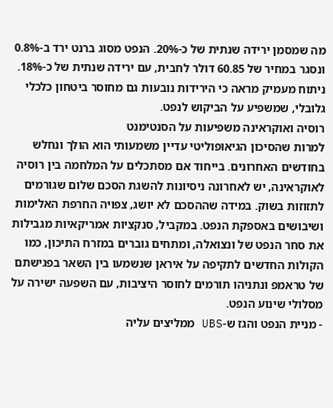מה שמסמן ירידה שנתית של כ-20%. הנפט מסוג ברנט ירד ב-0.8% ונסגר במחיר של 60.85 דולר לחבית, עם ירידה שנתית של כ-18%. ניתוח מעמיק מראה כי הירידות נובעות גם מחוסר ביטחון כלכלי גלובלי, שמשפיע על הביקוש לנפט.
רוסיה ואוקראינה משפיעות על הסנטימנט
למרות שהסיכון הגיאופוליטי עדיין משמעותי הוא הולך ונחלש בחודשים האחרונים. בייחוד אם מסתכלים על המלחמה בין רוסיה לאוקראינה, יש לאחרונה ניסיונות להשגת הסכם שלום שגורמים לתזוזות בשוק. במידה שההסכם לא יושג, צפויה החרפת האלימות ושיבושים באספקת הנפט. במקביל, סנקציות אמריקאיות מגבילות את סחר הנפט של ונצואלה, ומתחים גוברים במזרח התיכון, כמו הקולות החדשים לתקיפה על איראן שנשמעו בין השאר בפגישתם של טראמפ ונתניהו תורמים לחוסר היציבות, עם השפעה ישירה על מסלולי שינוע הנפט.
- מניית הנפט והגז ש-UBS ממליצים עליה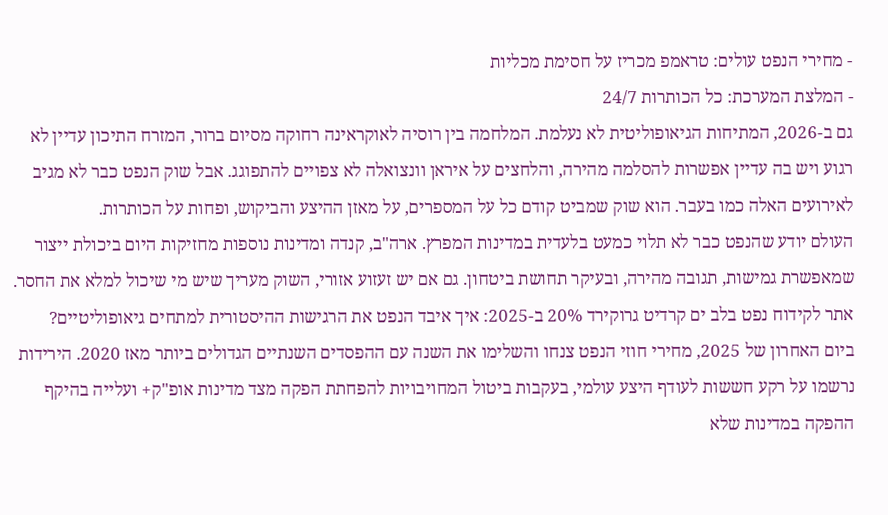- מחירי הנפט עולים: טראמפ מכריז על חסימת מכליות
- המלצת המערכת: כל הכותרות 24/7
גם ב-2026, המתיחות הגיאופוליטית לא נעלמת. המלחמה בין רוסיה לאוקראינה רחוקה מסיום ברור, המזרח התיכון עדיין לא רגוע ויש בה עדיין אפשרות להסלמה מהירה, והלחצים על איראן וונצואלה לא צפויים להתפוגג. אבל שוק הנפט כבר לא מגיב לאירועים האלה כמו בעבר. הוא שוק שמביט קודם כל על המספרים, על מאזן ההיצע והביקוש, ופחות על הכותרות.
העולם יודע שהנפט כבר לא תלוי כמעט בלעדית במדינות המפרץ. ארה"ב, קנדה ומדינות נוספות מחזיקות היום ביכולת ייצור שמאפשרת גמישות, תגובה מהירה, ובעיקר תחושת ביטחון. גם אם יש זעזוע אזורי, השוק מעריך שיש מי שיכול למלא את החסר.
אתר לקידוח נפט בלב ים קרדיט גרוקירד 20% ב-2025: איך איבד הנפט את הרגישות ההיסטורית למתחים גיאופוליטיים?
ביום האחרון של 2025, מחירי חוזי הנפט צנחו והשלימו את השנה עם ההפסדים השנתיים הגדולים ביותר מאז 2020. הירידות נרשמו על רקע חששות לעודף היצע עולמי, בעקבות ביטול המחויבויות להפחתת הפקה מצד מדינות אופ"ק+ ועלייה בהיקף ההפקה במדינות שלא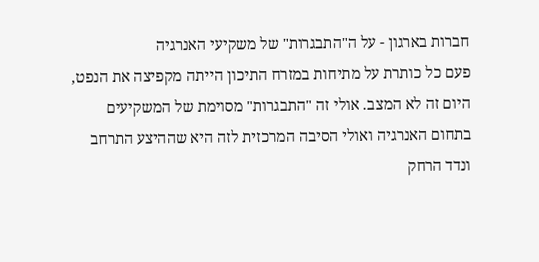חברות בארגון - על ה"התבגרות" של משקיעי האנרגיה
פעם כל כותרת על מתיחות במזרח התיכון הייתה מקפיצה את הנפט, היום זה לא המצב. אולי זה "התבגרות" מסוימת של המשקיעים בתחום האנרגיה ואולי הסיבה המרכזית לזה היא שההיצע התרחב ונדד הרחק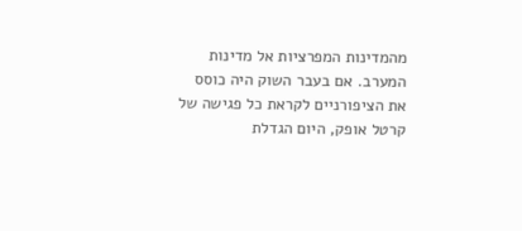מהמדינות המפרציות אל מדינות המערב. אם בעבר השוק היה כוסס את הציפורניים לקראת כל פגישה של קרטל אופק, היום הגדלת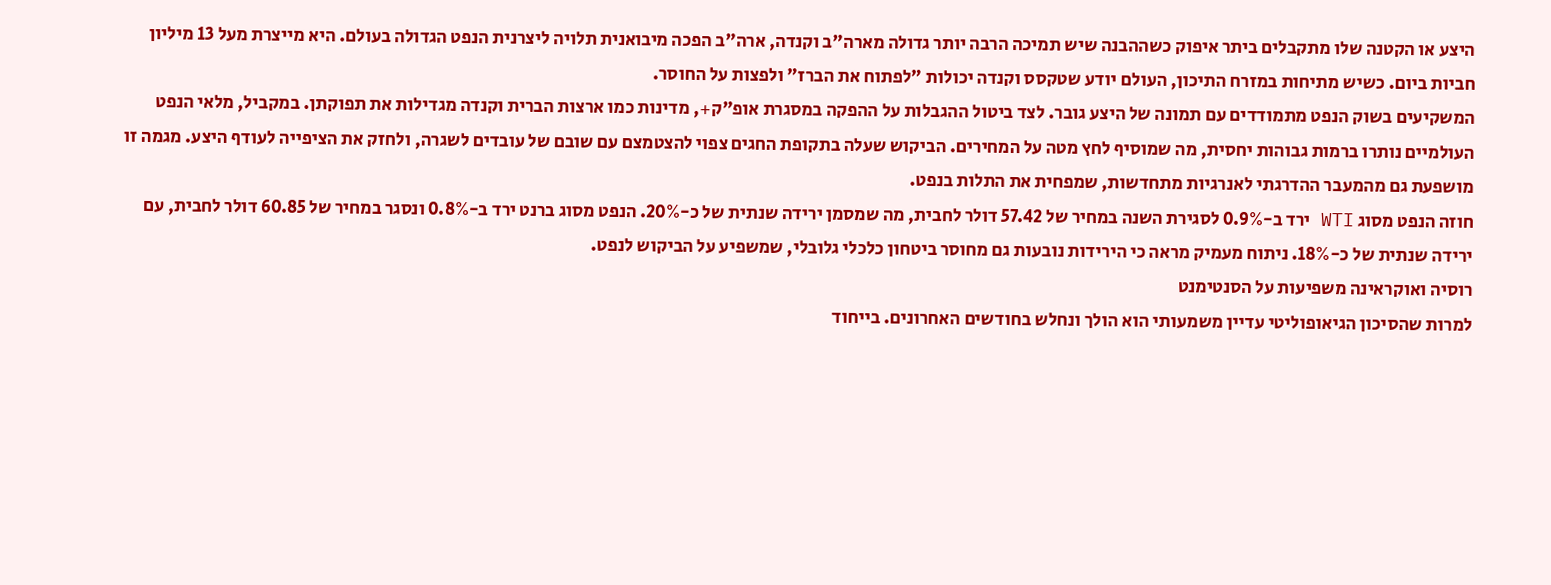היצע או הקטנה שלו מתקבלים ביתר איפוק כשההבנה שיש תמיכה הרבה יותר גדולה מארה"ב וקנדה, ארה"ב הפכה מיבואנית תלויה ליצרנית הנפט הגדולה בעולם. היא מייצרת מעל 13 מיליון חביות ביום. כשיש מתיחות במזרח התיכון, העולם יודע שטקסס וקנדה יכולות "לפתוח את הברז" ולפצות על החוסר.
המשקיעים בשוק הנפט מתמודדים עם תמונה של היצע גובר. לצד ביטול ההגבלות על ההפקה במסגרת אופ"ק+, מדינות כמו ארצות הברית וקנדה מגדילות את תפוקתן. במקביל, מלאי הנפט העולמיים נותרו ברמות גבוהות יחסית, מה שמוסיף לחץ מטה על המחירים. הביקוש שעלה בתקופת החגים צפוי להצטמצם עם שובם של עובדים לשגרה, ולחזק את הציפייה לעודף היצע. מגמה זו מושפעת גם מהמעבר ההדרגתי לאנרגיות מתחדשות, שמפחית את התלות בנפט.
חוזה הנפט מסוג WTI ירד ב-0.9% לסגירת השנה במחיר של 57.42 דולר לחבית, מה שמסמן ירידה שנתית של כ-20%. הנפט מסוג ברנט ירד ב-0.8% ונסגר במחיר של 60.85 דולר לחבית, עם ירידה שנתית של כ-18%. ניתוח מעמיק מראה כי הירידות נובעות גם מחוסר ביטחון כלכלי גלובלי, שמשפיע על הביקוש לנפט.
רוסיה ואוקראינה משפיעות על הסנטימנט
למרות שהסיכון הגיאופוליטי עדיין משמעותי הוא הולך ונחלש בחודשים האחרונים. בייחוד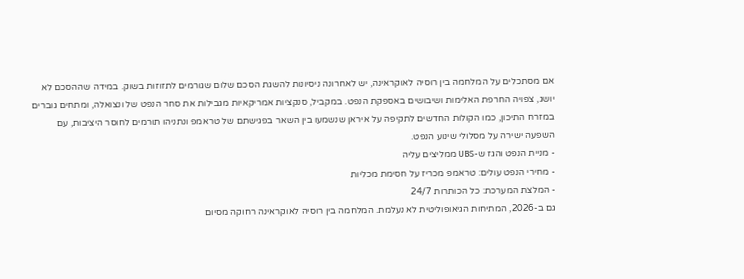אם מסתכלים על המלחמה בין רוסיה לאוקראינה, יש לאחרונה ניסיונות להשגת הסכם שלום שגורמים לתזוזות בשוק. במידה שההסכם לא יושג, צפויה החרפת האלימות ושיבושים באספקת הנפט. במקביל, סנקציות אמריקאיות מגבילות את סחר הנפט של ונצואלה, ומתחים גוברים במזרח התיכון, כמו הקולות החדשים לתקיפה על איראן שנשמעו בין השאר בפגישתם של טראמפ ונתניהו תורמים לחוסר היציבות, עם השפעה ישירה על מסלולי שינוע הנפט.
- מניית הנפט והגז ש-UBS ממליצים עליה
- מחירי הנפט עולים: טראמפ מכריז על חסימת מכליות
- המלצת המערכת: כל הכותרות 24/7
גם ב-2026, המתיחות הגיאופוליטית לא נעלמת. המלחמה בין רוסיה לאוקראינה רחוקה מסיום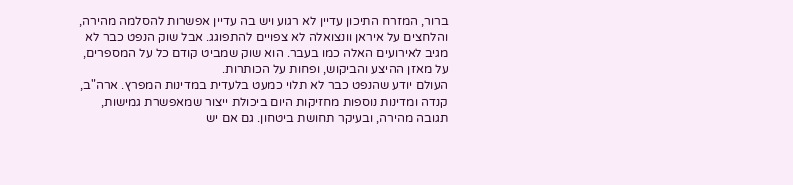ברור, המזרח התיכון עדיין לא רגוע ויש בה עדיין אפשרות להסלמה מהירה, והלחצים על איראן וונצואלה לא צפויים להתפוגג. אבל שוק הנפט כבר לא מגיב לאירועים האלה כמו בעבר. הוא שוק שמביט קודם כל על המספרים, על מאזן ההיצע והביקוש, ופחות על הכותרות.
העולם יודע שהנפט כבר לא תלוי כמעט בלעדית במדינות המפרץ. ארה"ב, קנדה ומדינות נוספות מחזיקות היום ביכולת ייצור שמאפשרת גמישות, תגובה מהירה, ובעיקר תחושת ביטחון. גם אם יש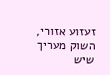זעזוע אזורי, השוק מעריך שיש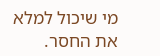מי שיכול למלא את החסר.